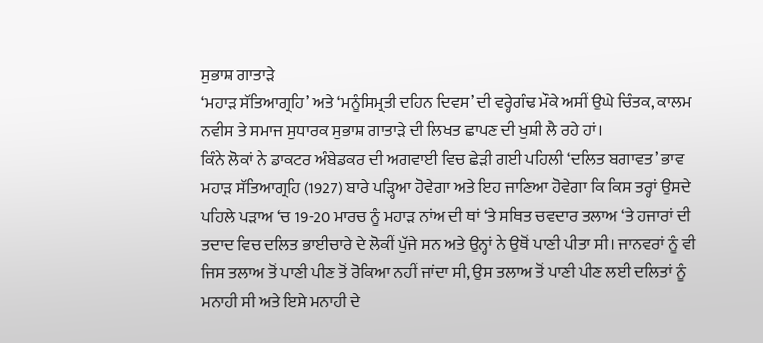ਸੁਭਾਸ਼ ਗਾਤਾੜੇ
‘ਮਹਾੜ ਸੱਤਿਆਗ੍ਰਹਿ’ ਅਤੇ ‘ਮਨੂੰਸਿਮ੍ਰਤੀ ਦਹਿਨ ਦਿਵਸ’ ਦੀ ਵਰ੍ਹੇਗੰਢ ਮੌਕੇ ਅਸੀਂ ਉਘੇ ਚਿੰਤਕ, ਕਾਲਮ ਨਵੀਸ ਤੇ ਸਮਾਜ ਸੁਧਾਰਕ ਸੁਭਾਸ਼ ਗਾਤਾੜੇ ਦੀ ਲਿਖਤ ਛਾਪਣ ਦੀ ਖੁਸ਼ੀ ਲੈ ਰਹੇ ਹਾਂ।
ਕਿੰਨੇ ਲੋਕਾਂ ਨੇ ਡਾਕਟਰ ਅੰਬੇਡਕਰ ਦੀ ਅਗਵਾਈ ਵਿਚ ਛੇੜੀ ਗਈ ਪਹਿਲੀ ‘ਦਲਿਤ ਬਗਾਵਤ’ ਭਾਵ ਮਹਾੜ ਸੱਤਿਆਗ੍ਰਹਿ (1927) ਬਾਰੇ ਪੜ੍ਹਿਆ ਹੋਵੇਗਾ ਅਤੇ ਇਹ ਜਾਣਿਆ ਹੋਵੇਗਾ ਕਿ ਕਿਸ ਤਰ੍ਹਾਂ ਉਸਦੇ ਪਹਿਲੇ ਪੜਾਅ ‘ਚ 19-20 ਮਾਰਚ ਨੂੰ ਮਹਾੜ ਨਾਂਅ ਦੀ ਥਾਂ ‘ਤੇ ਸਥਿਤ ਚਵਦਾਰ ਤਲਾਅ ‘ਤੇ ਹਜਾਰਾਂ ਦੀ ਤਦਾਦ ਵਿਚ ਦਲਿਤ ਭਾਈਚਾਰੇ ਦੇ ਲੋਕੀਂ ਪੁੱਜੇ ਸਨ ਅਤੇ ਉਨ੍ਹਾਂ ਨੇ ਉਥੋਂ ਪਾਣੀ ਪੀਤਾ ਸੀ। ਜਾਨਵਰਾਂ ਨੂੰ ਵੀ ਜਿਸ ਤਲਾਅ ਤੋਂ ਪਾਣੀ ਪੀਣ ਤੋਂ ਰੋਕਿਆ ਨਹੀਂ ਜਾਂਦਾ ਸੀ, ਉਸ ਤਲਾਅ ਤੋਂ ਪਾਣੀ ਪੀਣ ਲਈ ਦਲਿਤਾਂ ਨੂੰ ਮਨਾਹੀ ਸੀ ਅਤੇ ਇਸੇ ਮਨਾਹੀ ਦੇ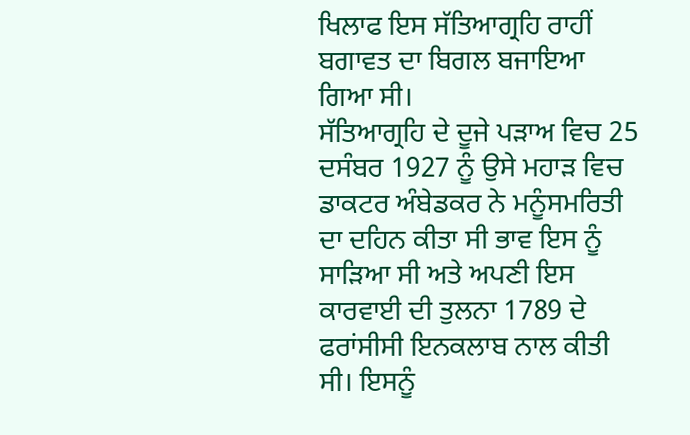ਖਿਲਾਫ ਇਸ ਸੱਤਿਆਗ੍ਰਹਿ ਰਾਹੀਂ ਬਗਾਵਤ ਦਾ ਬਿਗਲ ਬਜਾਇਆ ਗਿਆ ਸੀ।
ਸੱਤਿਆਗ੍ਰਹਿ ਦੇ ਦੂਜੇ ਪੜਾਅ ਵਿਚ 25 ਦਸੰਬਰ 1927 ਨੂੰ ਉਸੇ ਮਹਾੜ ਵਿਚ ਡਾਕਟਰ ਅੰਬੇਡਕਰ ਨੇ ਮਨੂੰਸਮਰਿਤੀ ਦਾ ਦਹਿਨ ਕੀਤਾ ਸੀ ਭਾਵ ਇਸ ਨੂੰ ਸਾੜਿਆ ਸੀ ਅਤੇ ਅਪਣੀ ਇਸ ਕਾਰਵਾਈ ਦੀ ਤੁਲਨਾ 1789 ਦੇ ਫਰਾਂਸੀਸੀ ਇਨਕਲਾਬ ਨਾਲ ਕੀਤੀ ਸੀ। ਇਸਨੂੰ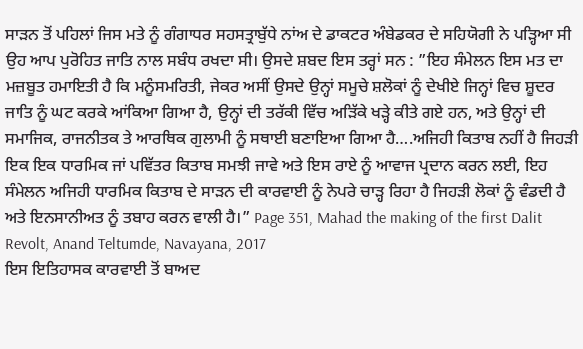ਸਾੜਨ ਤੋਂ ਪਹਿਲਾਂ ਜਿਸ ਮਤੇ ਨੂੰ ਗੰਗਾਧਰ ਸਹਸਤ੍ਰਾਬੁੱਧੇ ਨਾਂਅ ਦੇ ਡਾਕਟਰ ਅੰਬੇਡਕਰ ਦੇ ਸਹਿਯੋਗੀ ਨੇ ਪੜ੍ਹਿਆ ਸੀ ਉਹ ਆਪ ਪੁਰੋਹਿਤ ਜਾਤਿ ਨਾਲ ਸਬੰਧ ਰਖਦਾ ਸੀ। ਉਸਦੇ ਸ਼ਬਦ ਇਸ ਤਰ੍ਹਾਂ ਸਨ : ”ਇਹ ਸੰਮੇਲਨ ਇਸ ਮਤ ਦਾ ਮਜ਼ਬੂਤ ਹਮਾਇਤੀ ਹੈ ਕਿ ਮਨੂੰਸਮਰਿਤੀ, ਜੇਕਰ ਅਸੀਂ ਉਸਦੇ ਉਨ੍ਹਾਂ ਸਮੂਚੇ ਸ਼ਲੋਕਾਂ ਨੂੰ ਦੇਖੀਏ ਜਿਨ੍ਹਾਂ ਵਿਚ ਸ਼ੂਦਰ ਜਾਤਿ ਨੂੰ ਘਟ ਕਰਕੇ ਆਂਕਿਆ ਗਿਆ ਹੈ, ਉਨ੍ਹਾਂ ਦੀ ਤਰੱਕੀ ਵਿੱਚ ਅੜਿੱਕੇ ਖੜ੍ਹੇ ਕੀਤੇ ਗਏ ਹਨ, ਅਤੇ ਉਨ੍ਹਾਂ ਦੀ ਸਮਾਜਿਕ, ਰਾਜਨੀਤਕ ਤੇ ਆਰਥਿਕ ਗੁਲਾਮੀ ਨੂੰ ਸਥਾਈ ਬਣਾਇਆ ਗਿਆ ਹੈ….ਅਜਿਹੀ ਕਿਤਾਬ ਨਹੀਂ ਹੈ ਜਿਹੜੀ ਇਕ ਇਕ ਧਾਰਮਿਕ ਜਾਂ ਪਵਿੱਤਰ ਕਿਤਾਬ ਸਮਝੀ ਜਾਵੇ ਅਤੇ ਇਸ ਰਾਏ ਨੂੰ ਆਵਾਜ ਪ੍ਰਦਾਨ ਕਰਨ ਲਈ, ਇਹ ਸੰਮੇਲਨ ਅਜਿਹੀ ਧਾਰਮਿਕ ਕਿਤਾਬ ਦੇ ਸਾੜਨ ਦੀ ਕਾਰਵਾਈ ਨੂੰ ਨੇਪਰੇ ਚਾੜ੍ਹ ਰਿਹਾ ਹੈ ਜਿਹੜੀ ਲੋਕਾਂ ਨੂੰ ਵੰਡਦੀ ਹੈ ਅਤੇ ਇਨਸਾਨੀਅਤ ਨੂੰ ਤਬਾਹ ਕਰਨ ਵਾਲੀ ਹੈ।” Page 351, Mahad the making of the first Dalit Revolt, Anand Teltumde, Navayana, 2017
ਇਸ ਇਤਿਹਾਸਕ ਕਾਰਵਾਈ ਤੋਂ ਬਾਅਦ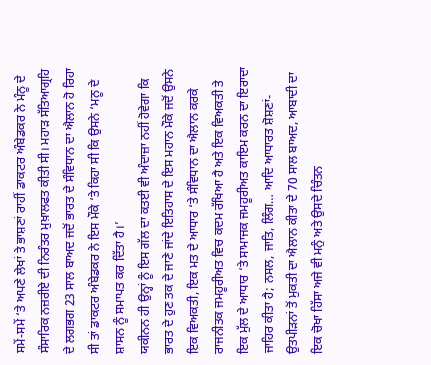ਸਮੇਂ-ਸਮੇਂ ‘ਤੇ ਅਪਣੇ ਲੇਖਾਂ ਤੇ ਭਾਸ਼ਣਾਂ ਰਾਹੀਂ ਡਾਕਟਰ ਅੰਬੇਡਕਰ ਨੇ ਮੰਨੂ ਦੇ ਸੰਸਾਰਿਕ ਨਜ਼ਰੀਏ ਦੀ ਨਿਰੰਤਰ ਮੁਖ਼ਾਲਫਤ ਕੀਤੀ ਸੀ। ਮਹਾੜ ਸੱਤਿਆਗ੍ਰਹਿ ਦੇ ਲਗਭਗ 23 ਸਾਲ ਬਾਅਦ ਜਦੋਂ ਭਾਰਤ ਦੇ ਸੰਵਿਧਾਨ ਦਾ ਐਲਾਨ ਹੋ ਰਿਹਾ ਸੀ ਤਾਂ ਡਾਕਟਰ ਅੰਬੇਡਕਰ ਨੇ ਇਸ ਮੌਕੇ ‘ਤੇ ਕਿਹਾ ਸੀ ਕਿ ਉਸਨੇ ‘ਮਨੂ ਦੇ ਸ਼ਾਸਨ ਨੂੰ ਸਮਾਪਤ ਕਰ ਦਿੱਤਾ ਹੈ।’
ਯਕੀਨਨ ਹੀ ਉਨ੍ਹਾਂ ਨੂੰ ਇਸ ਗੱਲ ਦਾ ਕਤਈ ਵੀ ਅੰਦਾਜ਼ਾ ਨਹੀਂ ਹੋਵੇਗਾ ਕਿ ਭਾਰਤ ਦੇ ਹੁਣ ਤਕ ਦੇ ਜਾਣੇ ਜਾਂਦੇ ਇਤਿਹਾਸ ਦੇ ਇਸ ਮਹਾਨ ਮੌਕੇ ਜਦੋਂ ਉਸਨੇ ਇਕ ਵਿਅਕਤੀ, ਇਕ ਮਤ ਦੇ ਆਧਾਰ ‘ਤੇ ਸੰਵਿਧਾਨ ਦਾ ਐਲਾਨ ਕਰਕੇ ਰਾਜਨੀਤਕ ਜਮਹੂਰੀਅਤ ਵਿਚ ਕਦਮ ਰੱਖਿਆ ਹੈ ਅਤੇ ਇਕ ਵਿਅਕਤੀ ਤੇ ਇਕ ਮੁੱਲ ਦੇ ਆਧਾਰ ‘ਤੇ ਸਾਮਾਜਕ ਜਮਹੂਰੀਅਤ ਕਾਇਮ ਕਰਨ ਦਾ ਇਰਾਦਾ ਜਾਹਿਰ ਕੀਤਾ ਹੈ; ਨਸਲ, ਜਾਤਿ, ਲਿੰਗ… ਆਦਿ ਆਧਾਰਤ ਸ਼ੋਸ਼ਣਾਂ-ਉਤਪੀੜਨਾਂ ਤੋਂ ਮੁਕਤੀ ਦਾ ਐਲਾਨ ਕੀਤਾ ਦੇ 70 ਸਾਲ ਬਾਅਦ, ਆਬਾਦੀ ਦਾ ਇਕ ਚੋਖਾ ਹਿੱਸਾ ਅਜੇ ਵੀ ਮਨੁੰ ਅਤੇ ਉਸਦੇ ਚਿੰਤਨ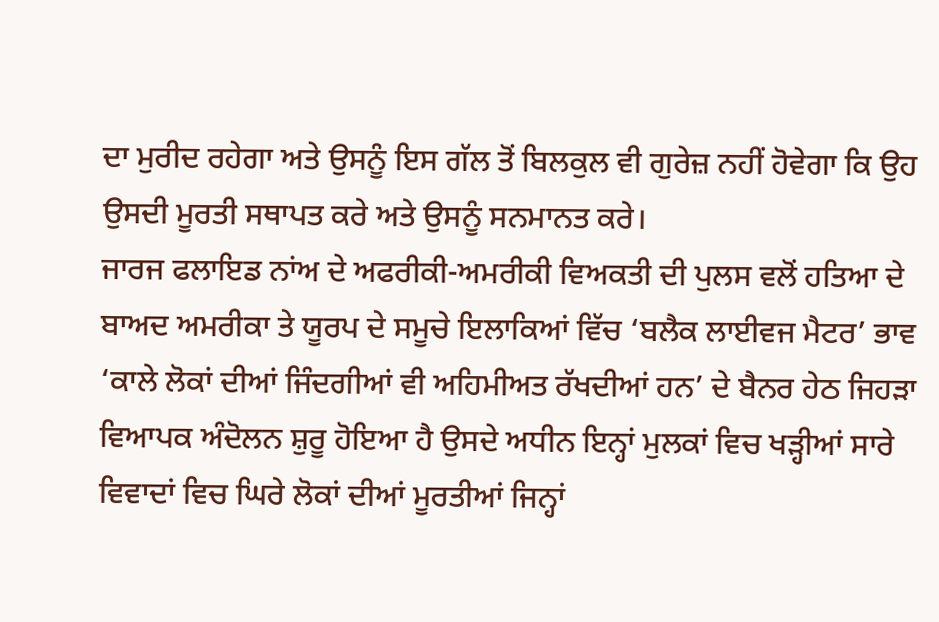ਦਾ ਮੁਰੀਦ ਰਹੇਗਾ ਅਤੇ ਉਸਨੂੰ ਇਸ ਗੱਲ ਤੋਂ ਬਿਲਕੁਲ ਵੀ ਗੁਰੇਜ਼ ਨਹੀਂ ਹੋਵੇਗਾ ਕਿ ਉਹ ਉਸਦੀ ਮੂਰਤੀ ਸਥਾਪਤ ਕਰੇ ਅਤੇ ਉਸਨੂੰ ਸਨਮਾਨਤ ਕਰੇ।
ਜਾਰਜ ਫਲਾਇਡ ਨਾਂਅ ਦੇ ਅਫਰੀਕੀ-ਅਮਰੀਕੀ ਵਿਅਕਤੀ ਦੀ ਪੁਲਸ ਵਲੋਂ ਹਤਿਆ ਦੇ ਬਾਅਦ ਅਮਰੀਕਾ ਤੇ ਯੂਰਪ ਦੇ ਸਮੂਚੇ ਇਲਾਕਿਆਂ ਵਿੱਚ ‘ਬਲੈਕ ਲਾਈਵਜ ਮੈਟਰ’ ਭਾਵ ‘ਕਾਲੇ ਲੋਕਾਂ ਦੀਆਂ ਜਿੰਦਗੀਆਂ ਵੀ ਅਹਿਮੀਅਤ ਰੱਖਦੀਆਂ ਹਨ’ ਦੇ ਬੈਨਰ ਹੇਠ ਜਿਹੜਾ ਵਿਆਪਕ ਅੰਦੋਲਨ ਸ਼ੁਰੂ ਹੋਇਆ ਹੈ ਉਸਦੇ ਅਧੀਨ ਇਨ੍ਹਾਂ ਮੁਲਕਾਂ ਵਿਚ ਖੜ੍ਹੀਆਂ ਸਾਰੇ ਵਿਵਾਦਾਂ ਵਿਚ ਘਿਰੇ ਲੋਕਾਂ ਦੀਆਂ ਮੂਰਤੀਆਂ ਜਿਨ੍ਹਾਂ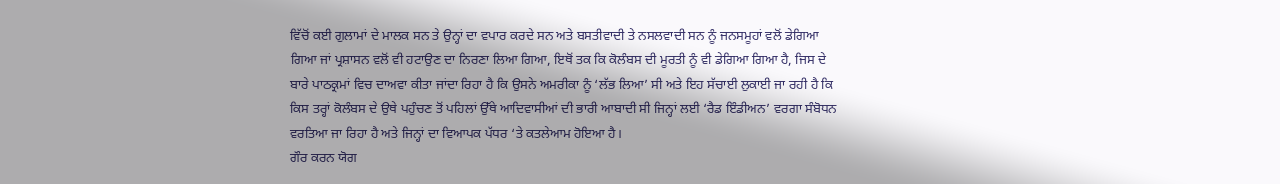ਵਿੱਚੋਂ ਕਈ ਗੁਲਾਮਾਂ ਦੇ ਮਾਲਕ ਸਨ ਤੇ ਉਨ੍ਹਾਂ ਦਾ ਵਪਾਰ ਕਰਦੇ ਸਨ ਅਤੇ ਬਸਤੀਵਾਦੀ ਤੇ ਨਸਲਵਾਦੀ ਸਨ ਨੂੰ ਜਨਸਮੂਹਾਂ ਵਲੋਂ ਡੇਗਿਆ ਗਿਆ ਜਾਂ ਪ੍ਰਸ਼ਾਸਨ ਵਲੋਂ ਵੀ ਹਟਾਉਣ ਦਾ ਨਿਰਣਾ ਲਿਆ ਗਿਆ, ਇਥੋਂ ਤਕ ਕਿ ਕੋਲੰਬਸ ਦੀ ਮੂਰਤੀ ਨੂੰ ਵੀ ਡੇਗਿਆ ਗਿਆ ਹੈ, ਜਿਸ ਦੇ ਬਾਰੇ ਪਾਠਕ੍ਰਮਾਂ ਵਿਚ ਦਾਅਵਾ ਕੀਤਾ ਜਾਂਦਾ ਰਿਹਾ ਹੈ ਕਿ ਉਸਨੇ ਅਮਰੀਕਾ ਨੂੰ ‘ਲੱਭ ਲਿਆ’ ਸੀ ਅਤੇ ਇਹ ਸੱਚਾਈ ਲੁਕਾਈ ਜਾ ਰਹੀ ਹੈ ਕਿ ਕਿਸ ਤਰ੍ਹਾਂ ਕੋਲੰਬਸ ਦੇ ਉਥੇ ਪਹੁੰਚਣ ਤੋਂ ਪਹਿਲਾਂ ਉੱਥੇ ਆਦਿਵਾਸੀਆਂ ਦੀ ਭਾਰੀ ਆਬਾਦੀ ਸੀ ਜਿਨ੍ਹਾਂ ਲਈ ‘ਰੈਡ ਇੰਡੀਅਨ’ ਵਰਗਾ ਸੰਬੋਧਨ ਵਰਤਿਆ ਜਾ ਰਿਹਾ ਹੈ ਅਤੇ ਜਿਨ੍ਹਾਂ ਦਾ ਵਿਆਪਕ ਪੱਧਰ ‘ਤੇ ਕਤਲੇਆਮ ਹੋਇਆ ਹੈ।
ਗੌਰ ਕਰਨ ਯੋਗ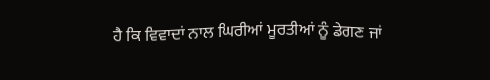ਹੈ ਕਿ ਵਿਵਾਦਾਂ ਨਾਲ ਘਿਰੀਆਂ ਮੂਰਤੀਆਂ ਨੂੰ ਡੇਗਣ ਜਾਂ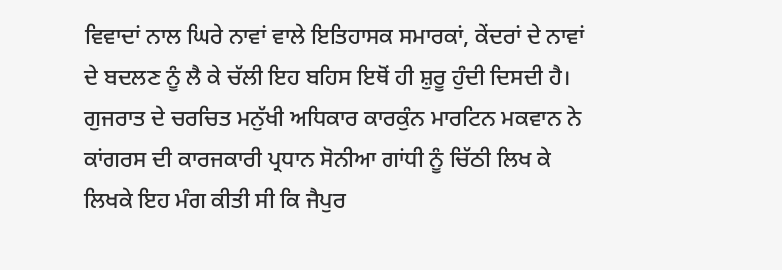ਵਿਵਾਦਾਂ ਨਾਲ ਘਿਰੇ ਨਾਵਾਂ ਵਾਲੇ ਇਤਿਹਾਸਕ ਸਮਾਰਕਾਂ, ਕੇਂਦਰਾਂ ਦੇ ਨਾਵਾਂ ਦੇ ਬਦਲਣ ਨੂੰ ਲੈ ਕੇ ਚੱਲੀ ਇਹ ਬਹਿਸ ਇਥੋਂ ਹੀ ਸ਼ੁਰੂ ਹੁੰਦੀ ਦਿਸਦੀ ਹੈ। ਗੁਜਰਾਤ ਦੇ ਚਰਚਿਤ ਮਨੁੱਖੀ ਅਧਿਕਾਰ ਕਾਰਕੁੰਨ ਮਾਰਟਿਨ ਮਕਵਾਨ ਨੇ ਕਾਂਗਰਸ ਦੀ ਕਾਰਜਕਾਰੀ ਪ੍ਰਧਾਨ ਸੋਨੀਆ ਗਾਂਧੀ ਨੂੰ ਚਿੱਠੀ ਲਿਖ ਕੇ ਲਿਖਕੇ ਇਹ ਮੰਗ ਕੀਤੀ ਸੀ ਕਿ ਜੈਪੁਰ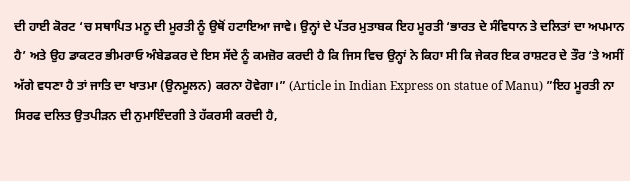ਦੀ ਹਾਈ ਕੋਰਟ ‘ਚ ਸਥਾਪਿਤ ਮਨੂ ਦੀ ਮੂਰਤੀ ਨੂੰ ਉਥੋਂ ਹਟਾਇਆ ਜਾਵੇ। ਉਨ੍ਹਾਂ ਦੇ ਪੱਤਰ ਮੁਤਾਬਕ ਇਹ ਮੂਰਤੀ ‘ਭਾਰਤ ਦੇ ਸੰਵਿਧਾਨ ਤੇ ਦਲਿਤਾਂ ਦਾ ਅਪਮਾਨ ਹੈ’ ਅਤੇ ਉਹ ਡਾਕਟਰ ਭੀਮਰਾਓ ਅੰਬੇਡਕਰ ਦੇ ਇਸ ਸੱਦੇ ਨੂੰ ਕਮਜ਼ੋਰ ਕਰਦੀ ਹੈ ਕਿ ਜਿਸ ਵਿਚ ਉਨ੍ਹਾਂ ਨੇ ਕਿਹਾ ਸੀ ਕਿ ਜੇਕਰ ਇਕ ਰਾਸ਼ਟਰ ਦੇ ਤੌਰ ‘ਤੇ ਅਸੀਂ ਅੱਗੇ ਵਧਣਾ ਹੈ ਤਾਂ ਜਾਤਿ ਦਾ ਖਾਤਮਾ (ਉਨਮੂਲਨ) ਕਰਨਾ ਹੋਵੇਗਾ।” (Article in Indian Express on statue of Manu) ”ਇਹ ਮੂਰਤੀ ਨਾ ਸਿਰਫ ਦਲਿਤ ਉਤਪੀੜਨ ਦੀ ਨੁਮਾਇੰਦਗੀ ਤੇ ਹੱਕਰਸੀ ਕਰਦੀ ਹੈ,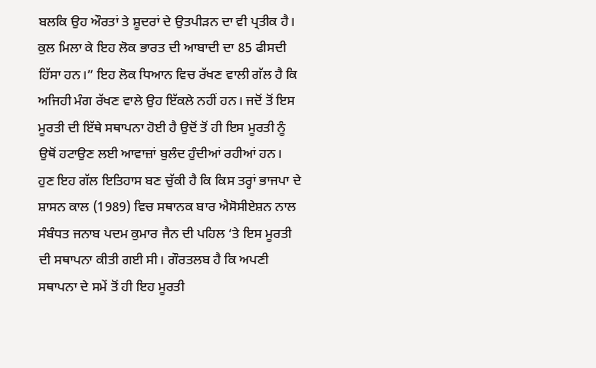ਬਲਕਿ ਉਹ ਔਰਤਾਂ ਤੇ ਸ਼ੂਦਰਾਂ ਦੇ ਉਤਪੀੜਨ ਦਾ ਵੀ ਪ੍ਰਤੀਕ ਹੈ। ਕੁਲ ਮਿਲਾ ਕੇ ਇਹ ਲੋਕ ਭਾਰਤ ਦੀ ਆਬਾਦੀ ਦਾ 85 ਫੀਸਦੀ ਹਿੱਸਾ ਹਨ।” ਇਹ ਲੋਕ ਧਿਆਨ ਵਿਚ ਰੱਖਣ ਵਾਲੀ ਗੱਲ ਹੈ ਕਿ ਅਜਿਹੀ ਮੰਗ ਰੱਖਣ ਵਾਲੇ ਉਹ ਇੱਕਲੇ ਨਹੀਂ ਹਨ। ਜਦੋਂ ਤੋਂ ਇਸ ਮੂਰਤੀ ਦੀ ਇੱਥੇ ਸਥਾਪਨਾ ਹੋਈ ਹੈ ਉਦੋਂ ਤੋਂ ਹੀ ਇਸ ਮੂਰਤੀ ਨੂੰ ਉਥੋਂ ਹਟਾਉਣ ਲਈ ਆਵਾਜ਼ਾਂ ਬੁਲੰਦ ਹੁੰਦੀਆਂ ਰਹੀਆਂ ਹਨ।
ਹੁਣ ਇਹ ਗੱਲ ਇਤਿਹਾਸ ਬਣ ਚੁੱਕੀ ਹੈ ਕਿ ਕਿਸ ਤਰ੍ਹਾਂ ਭਾਜਪਾ ਦੇ ਸ਼ਾਸਨ ਕਾਲ (1989) ਵਿਚ ਸਥਾਨਕ ਬਾਰ ਐਸੋਸੀਏਸ਼ਨ ਨਾਲ ਸੰਬੰਧਤ ਜਨਾਬ ਪਦਮ ਕੁਮਾਰ ਜੈਨ ਦੀ ਪਹਿਲ ‘ਤੇ ਇਸ ਮੂਰਤੀ ਦੀ ਸਥਾਪਨਾ ਕੀਤੀ ਗਈ ਸੀ। ਗੌਰਤਲਬ ਹੈ ਕਿ ਅਪਣੀ ਸਥਾਪਨਾ ਦੇ ਸਮੇਂ ਤੋਂ ਹੀ ਇਹ ਮੂਰਤੀ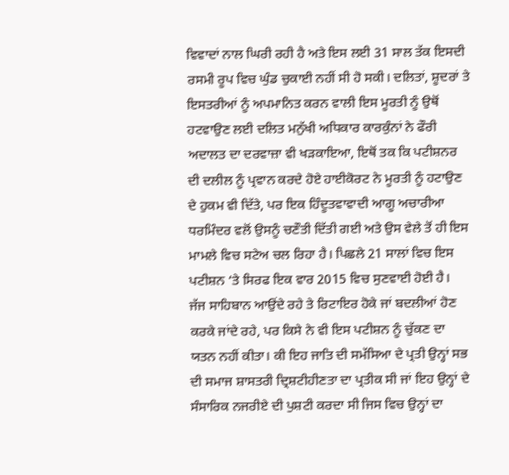ਵਿਵਾਦਾਂ ਨਾਲ ਘਿਰੀ ਰਹੀ ਹੈ ਅਤੇ ਇਸ ਲਈ 31 ਸਾਲ ਤੱਕ ਇਸਦੀ ਰਸਮੀ ਰੂਪ ਵਿਚ ਘੁੰਡ ਚੁਕਾਈ ਨਹੀਂ ਸੀ ਹੋ ਸਕੀ। ਦਲਿਤਾਂ, ਸ਼ੂਦਰਾਂ ਤੇ ਇਸਤਰੀਆਂ ਨੂੰ ਅਪਮਾਨਿਤ ਕਰਨ ਵਾਲੀ ਇਸ ਮੂਰਤੀ ਨੂੰ ਉਥੋਂ ਹਟਵਾਉਣ ਲਈ ਦਲਿਤ ਮਨੁੱਖੀ ਅਧਿਕਾਰ ਕਾਰਕੁੰਨਾਂ ਨੇ ਫੌਰੀ ਅਦਾਲਤ ਦਾ ਦਰਵਾਜ਼ਾ ਵੀ ਖੜਕਾਇਆ, ਇਥੋਂ ਤਕ ਕਿ ਪਟੀਸ਼ਨਰ ਦੀ ਦਲੀਲ ਨੂੰ ਪ੍ਰਵਾਨ ਕਰਦੇ ਹੋਏ ਹਾਈਕੋਰਟ ਨੇ ਮੂਰਤੀ ਨੂੰ ਹਟਾਉਣ ਦੇ ਹੁਕਮ ਵੀ ਦਿੱਤੇ, ਪਰ ਇਕ ਹਿੰਦੂਤਵਾਵਾਦੀ ਆਗੂ ਅਚਾਰੀਆ ਧਰਮਿੰਦਰ ਵਲੋਂ ਉਸਨੂੰ ਚਣੌਤੀ ਦਿੱਤੀ ਗਈ ਅਤੇ ਉਸ ਵੇਲੇ ਤੋਂ ਹੀ ਇਸ ਮਾਮਲੇ ਵਿਚ ਸਟੇਅ ਚਲ ਰਿਹਾ ਹੈ। ਪਿਛਲੇ 21 ਸਾਲਾਂ ਵਿਚ ਇਸ ਪਟੀਸ਼ਨ ‘ਤੇ ਸਿਰਫ ਇਕ ਵਾਰ 2015 ਵਿਚ ਸੁਣਵਾਈ ਹੋਈ ਹੈ।
ਜੱਜ ਸਾਹਿਬਾਨ ਆਉਂਦੇ ਰਹੇ ਤੇ ਰਿਟਾਇਰ ਹੋਕੇ ਜਾਂ ਬਦਲੀਆਂ ਹੋਣ ਕਰਕੇ ਜਾਂਦੇ ਰਹੇ, ਪਰ ਕਿਸੇ ਨੇ ਵੀ ਇਸ ਪਟੀਸ਼ਨ ਨੂੰ ਚੁੱਕਣ ਦਾ ਯਤਨ ਨਹੀਂ ਕੀਤਾ। ਕੀ ਇਹ ਜਾਤਿ ਦੀ ਸਮੱਸਿਆ ਦੇ ਪ੍ਰਤੀ ਉਨ੍ਹਾਂ ਸਭ ਦੀ ਸਮਾਜ ਸ਼ਾਸਤਰੀ ਦ੍ਰਿਸ਼ਟੀਹੀਣਤਾ ਦਾ ਪ੍ਰਤੀਕ ਸੀ ਜਾਂ ਇਹ ਉਨ੍ਹਾਂ ਦੇ ਸੰਸਾਰਿਕ ਨਜਰੀਏ ਦੀ ਪੁਸ਼ਟੀ ਕਰਦਾ ਸੀ ਜਿਸ ਵਿਚ ਉਨ੍ਹਾਂ ਦਾ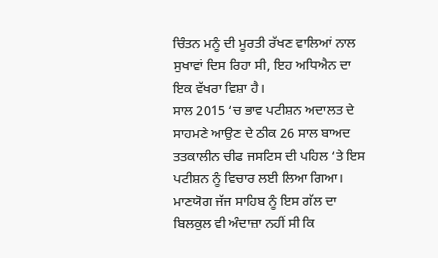ਚਿੰਤਨ ਮਨੂੰ ਦੀ ਮੂਰਤੀ ਰੱਖਣ ਵਾਲਿਆਂ ਨਾਲ ਸੁਖਾਵਾਂ ਦਿਸ ਰਿਹਾ ਸੀ, ਇਹ ਅਧਿਐਨ ਦਾ ਇਕ ਵੱਖਰਾ ਵਿਸ਼ਾ ਹੈ।
ਸਾਲ 2015 ‘ਚ ਭਾਵ ਪਟੀਸ਼ਨ ਅਦਾਲਤ ਦੇ ਸਾਹਮਣੇ ਆਉਣ ਦੇ ਠੀਕ 26 ਸਾਲ ਬਾਅਦ ਤਤਕਾਲੀਨ ਚੀਫ ਜਸਟਿਸ ਦੀ ਪਹਿਲ ‘ਤੇ ਇਸ ਪਟੀਸ਼ਨ ਨੂੰ ਵਿਚਾਰ ਲਈ ਲਿਆ ਗਿਆ। ਮਾਣਯੋਗ ਜੱਜ ਸਾਹਿਬ ਨੂੰ ਇਸ ਗੱਲ ਦਾ ਬਿਲਕੁਲ ਵੀ ਅੰਦਾਜ਼ਾ ਨਹੀਂ ਸੀ ਕਿ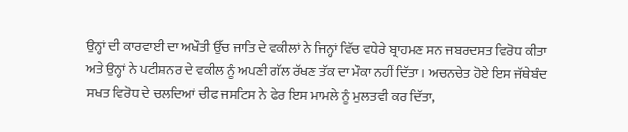ਉਨ੍ਹਾਂ ਦੀ ਕਾਰਵਾਈ ਦਾ ਅਖੌਤੀ ਉੱਚ ਜਾਤਿ ਦੇ ਵਕੀਲਾਂ ਨੇ ਜਿਨ੍ਹਾਂ ਵਿੱਚ ਵਧੇਰੇ ਬ੍ਰਾਹਮਣ ਸਨ ਜਬਰਦਸਤ ਵਿਰੋਧ ਕੀਤਾ ਅਤੇ ਉਨ੍ਹਾਂ ਨੇ ਪਟੀਸ਼ਨਰ ਦੇ ਵਕੀਲ ਨੂੰ ਅਪਣੀ ਗੱਲ ਰੱਖਣ ਤੱਕ ਦਾ ਮੌਕਾ ਨਹੀਂ ਦਿੱਤਾ। ਅਚਨਚੇਤ ਹੋਏ ਇਸ ਜੱਥੇਬੰਦ ਸਖਤ ਵਿਰੋਧ ਦੇ ਚਲਦਿਆਂ ਚੀਫ ਜਸਟਿਸ ਨੇ ਫੇਰ ਇਸ ਮਾਮਲੇ ਨੂੰ ਮੁਲਤਵੀ ਕਰ ਦਿੱਤਾ,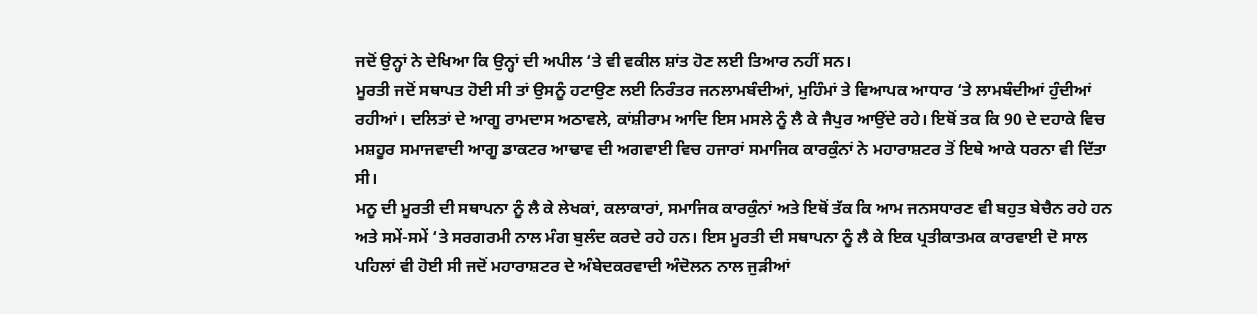ਜਦੋਂ ਉਨ੍ਹਾਂ ਨੇ ਦੇਖਿਆ ਕਿ ਉਨ੍ਹਾਂ ਦੀ ਅਪੀਲ ‘ਤੇ ਵੀ ਵਕੀਲ ਸ਼ਾਂਤ ਹੋਣ ਲਈ ਤਿਆਰ ਨਹੀਂ ਸਨ।
ਮੂਰਤੀ ਜਦੋਂ ਸਥਾਪਤ ਹੋਈ ਸੀ ਤਾਂ ਉਸਨੂੰ ਹਟਾਉਣ ਲਈ ਨਿਰੰਤਰ ਜਨਲਾਮਬੰਦੀਆਂ, ਮੁਹਿੰਮਾਂ ਤੇ ਵਿਆਪਕ ਆਧਾਰ ‘ਤੇ ਲਾਮਬੰਦੀਆਂ ਹੁੰਦੀਆਂ ਰਹੀਆਂ। ਦਲਿਤਾਂ ਦੇ ਆਗੂ ਰਾਮਦਾਸ ਅਠਾਵਲੇ, ਕਾਂਸ਼ੀਰਾਮ ਆਦਿ ਇਸ ਮਸਲੇ ਨੂੰ ਲੈ ਕੇ ਜੈਪੁਰ ਆਉਂਦੇ ਰਹੇ। ਇਥੋਂ ਤਕ ਕਿ 90 ਦੇ ਦਹਾਕੇ ਵਿਚ ਮਸ਼ਹੂਰ ਸਮਾਜਵਾਦੀ ਆਗੂ ਡਾਕਟਰ ਆਢਾਵ ਦੀ ਅਗਵਾਈ ਵਿਚ ਹਜਾਰਾਂ ਸਮਾਜਿਕ ਕਾਰਕੁੰਨਾਂ ਨੇ ਮਹਾਰਾਸ਼ਟਰ ਤੋਂ ਇਥੇ ਆਕੇ ਧਰਨਾ ਵੀ ਦਿੱਤਾ ਸੀ।
ਮਨੂ ਦੀ ਮੂਰਤੀ ਦੀ ਸਥਾਪਨਾ ਨੂੰ ਲੈ ਕੇ ਲੇਖਕਾਂ, ਕਲਾਕਾਰਾਂ, ਸਮਾਜਿਕ ਕਾਰਕੁੰਨਾਂ ਅਤੇ ਇਥੋਂ ਤੱਕ ਕਿ ਆਮ ਜਨਸਧਾਰਣ ਵੀ ਬਹੁਤ ਬੇਚੈਨ ਰਹੇ ਹਨ ਅਤੇ ਸਮੇਂ-ਸਮੇਂ ‘ਤੇ ਸਰਗਰਮੀ ਨਾਲ ਮੰਗ ਬੁਲੰਦ ਕਰਦੇ ਰਹੇ ਹਨ। ਇਸ ਮੂਰਤੀ ਦੀ ਸਥਾਪਨਾ ਨੂੰ ਲੈ ਕੇ ਇਕ ਪ੍ਰਤੀਕਾਤਮਕ ਕਾਰਵਾਈ ਦੋ ਸਾਲ ਪਹਿਲਾਂ ਵੀ ਹੋਈ ਸੀ ਜਦੋਂ ਮਹਾਰਾਸ਼ਟਰ ਦੇ ਅੰਬੇਦਕਰਵਾਦੀ ਅੰਦੋਲਨ ਨਾਲ ਜੁੜੀਆਂ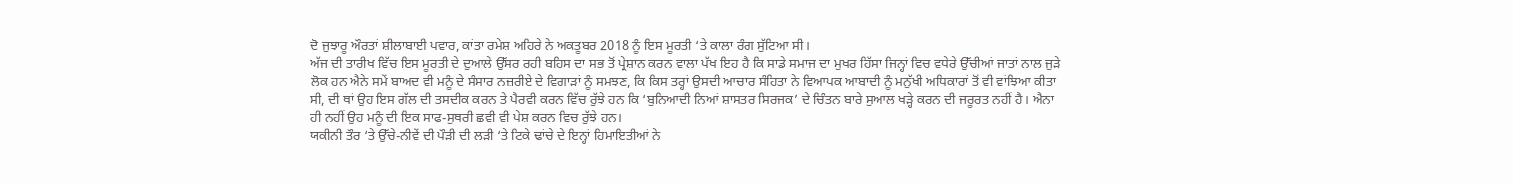ਦੋ ਜੁਝਾਰੂ ਔਰਤਾਂ ਸ਼ੀਲਾਬਾਈ ਪਵਾਰ, ਕਾਂਤਾ ਰਮੇਸ਼ ਅਹਿਰੇ ਨੇ ਅਕਤੂਬਰ 2018 ਨੂੰ ਇਸ ਮੂਰਤੀ ‘ਤੇ ਕਾਲਾ ਰੰਗ ਸੁੱਟਿਆ ਸੀ।
ਅੱਜ ਦੀ ਤਾਰੀਖ ਵਿੱਚ ਇਸ ਮੂਰਤੀ ਦੇ ਦੁਆਲੇ ਉੱਸਰ ਰਹੀ ਬਹਿਸ ਦਾ ਸਭ ਤੋਂ ਪ੍ਰੇਸ਼ਾਨ ਕਰਨ ਵਾਲਾ ਪੱਖ ਇਹ ਹੈ ਕਿ ਸਾਡੇ ਸਮਾਜ ਦਾ ਮੁਖਰ ਹਿੱਸਾ ਜਿਨ੍ਹਾਂ ਵਿਚ ਵਧੇਰੇ ਉੱਚੀਆਂ ਜਾਤਾਂ ਨਾਲ ਜੁੜੇ ਲੋਕ ਹਨ ਐਨੇ ਸਮੇਂ ਬਾਅਦ ਵੀ ਮਨੂੰ ਦੇ ਸੰਸਾਰ ਨਜ਼ਰੀਏ ਦੇ ਵਿਗਾੜਾਂ ਨੂੰ ਸਮਝਣ, ਕਿ ਕਿਸ ਤਰ੍ਹਾਂ ਉਸਦੀ ਆਚਾਰ ਸੰਹਿਤਾ ਨੇ ਵਿਆਪਕ ਆਬਾਦੀ ਨੂੰ ਮਨੁੱਖੀ ਅਧਿਕਾਰਾਂ ਤੋਂ ਵੀ ਵਾਂਝਿਆ ਕੀਤਾ ਸੀ, ਦੀ ਥਾਂ ਉਹ ਇਸ ਗੱਲ ਦੀ ਤਸਦੀਕ ਕਰਨ ਤੇ ਪੈਰਵੀ ਕਰਨ ਵਿੱਚ ਰੁੱਝੇ ਹਨ ਕਿ ‘ਬੁਨਿਆਦੀ ਨਿਆਂ ਸ਼ਾਸਤਰ ਸਿਰਜਕ’ ਦੇ ਚਿੰਤਨ ਬਾਰੇ ਸੁਆਲ ਖੜ੍ਹੇ ਕਰਨ ਦੀ ਜਰੂਰਤ ਨਹੀਂ ਹੈ। ਐਨਾ ਹੀ ਨਹੀਂ ਉਹ ਮਨੂੰ ਦੀ ਇਕ ਸਾਫ-ਸੁਥਰੀ ਛਵੀ ਵੀ ਪੇਸ਼ ਕਰਨ ਵਿਚ ਰੁੱਝੇ ਹਨ।
ਯਕੀਨੀ ਤੌਰ ‘ਤੇ ਉੱਚੇ-ਨੀਵੇਂ ਦੀ ਪੌੜੀ ਦੀ ਲੜੀ ‘ਤੇ ਟਿਕੇ ਢਾਂਚੇ ਦੇ ਇਨ੍ਹਾਂ ਹਿਮਾਇਤੀਆਂ ਨੇ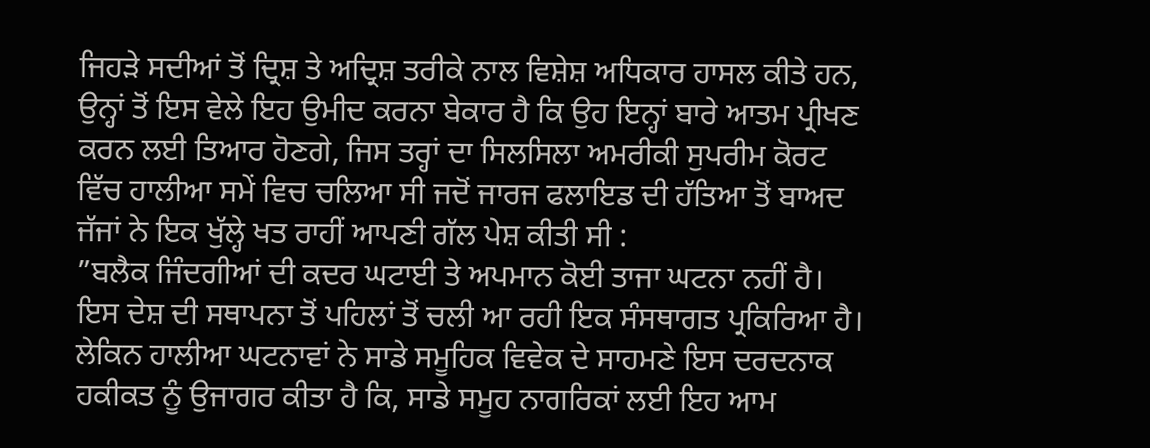ਜਿਹੜੇ ਸਦੀਆਂ ਤੋਂ ਦ੍ਰਿਸ਼ ਤੇ ਅਦ੍ਰਿਸ਼ ਤਰੀਕੇ ਨਾਲ ਵਿਸ਼ੇਸ਼ ਅਧਿਕਾਰ ਹਾਸਲ ਕੀਤੇ ਹਨ, ਉਨ੍ਹਾਂ ਤੋਂ ਇਸ ਵੇਲੇ ਇਹ ਉਮੀਦ ਕਰਨਾ ਬੇਕਾਰ ਹੈ ਕਿ ਉਹ ਇਨ੍ਹਾਂ ਬਾਰੇ ਆਤਮ ਪ੍ਰੀਖਣ ਕਰਨ ਲਈ ਤਿਆਰ ਹੋਣਗੇ, ਜਿਸ ਤਰ੍ਹਾਂ ਦਾ ਸਿਲਸਿਲਾ ਅਮਰੀਕੀ ਸੁਪਰੀਮ ਕੋਰਟ ਵਿੱਚ ਹਾਲੀਆ ਸਮੇਂ ਵਿਚ ਚਲਿਆ ਸੀ ਜਦੋਂ ਜਾਰਜ ਫਲਾਇਡ ਦੀ ਹੱਤਿਆ ਤੋਂ ਬਾਅਦ ਜੱਜਾਂ ਨੇ ਇਕ ਖੁੱਲ੍ਹੇ ਖਤ ਰਾਹੀਂ ਆਪਣੀ ਗੱਲ ਪੇਸ਼ ਕੀਤੀ ਸੀ :
”ਬਲੈਕ ਜਿੰਦਗੀਆਂ ਦੀ ਕਦਰ ਘਟਾਈ ਤੇ ਅਪਮਾਨ ਕੋਈ ਤਾਜਾ ਘਟਨਾ ਨਹੀਂ ਹੈ। ਇਸ ਦੇਸ਼ ਦੀ ਸਥਾਪਨਾ ਤੋਂ ਪਹਿਲਾਂ ਤੋਂ ਚਲੀ ਆ ਰਹੀ ਇਕ ਸੰਸਥਾਗਤ ਪ੍ਰਕਿਰਿਆ ਹੈ। ਲੇਕਿਨ ਹਾਲੀਆ ਘਟਨਾਵਾਂ ਨੇ ਸਾਡੇ ਸਮੂਹਿਕ ਵਿਵੇਕ ਦੇ ਸਾਹਮਣੇ ਇਸ ਦਰਦਨਾਕ ਹਕੀਕਤ ਨੂੰ ਉਜਾਗਰ ਕੀਤਾ ਹੈ ਕਿ, ਸਾਡੇ ਸਮੂਹ ਨਾਗਰਿਕਾਂ ਲਈ ਇਹ ਆਮ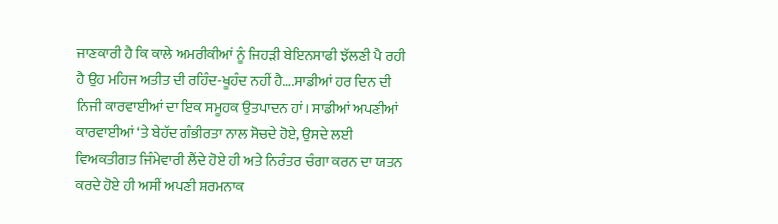ਜਾਣਕਾਰੀ ਹੈ ਕਿ ਕਾਲੇ ਅਮਰੀਕੀਆਂ ਨੂੰ ਜਿਹੜੀ ਬੇਇਨਸਾਫੀ ਝੱਲਣੀ ਪੈ ਰਹੀ ਹੈ ਉਹ ਮਹਿਜ ਅਤੀਤ ਦੀ ਰਹਿੰਦ-ਖੂਹੰਦ ਨਹੀਂ ਹੈ….ਸਾਡੀਆਂ ਹਰ ਦਿਨ ਦੀ ਨਿਜੀ ਕਾਰਵਾਈਆਂ ਦਾ ਇਕ ਸਮੂਹਕ ਉਤਪਾਦਨ ਹਾਂ। ਸਾਡੀਆਂ ਅਪਣੀਆਂ ਕਾਰਵਾਈਆਂ ‘ਤੇ ਬੇਹੱਦ ਗੰਭੀਰਤਾ ਨਾਲ ਸੋਚਦੇ ਹੋਏ, ਉਸਦੇ ਲਈ ਵਿਅਕਤੀਗਤ ਜਿੰਮੇਵਾਰੀ ਲੈਂਦੇ ਹੋਏ ਹੀ ਅਤੇ ਨਿਰੰਤਰ ਚੰਗਾ ਕਰਨ ਦਾ ਯਤਨ ਕਰਦੇ ਹੋਏ ਹੀ ਅਸੀਂ ਅਪਣੀ ਸ਼ਰਮਨਾਕ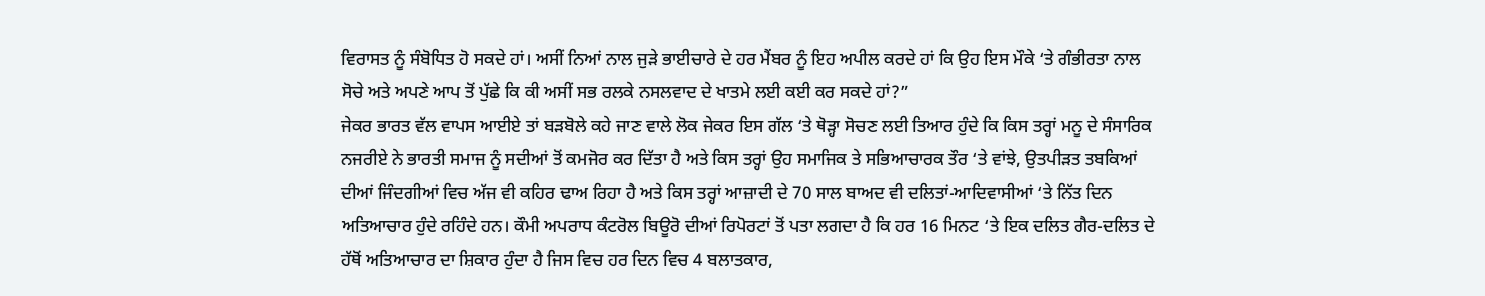ਵਿਰਾਸਤ ਨੂੰ ਸੰਬੋਧਿਤ ਹੋ ਸਕਦੇ ਹਾਂ। ਅਸੀਂ ਨਿਆਂ ਨਾਲ ਜੁੜੇ ਭਾਈਚਾਰੇ ਦੇ ਹਰ ਮੈਂਬਰ ਨੂੰ ਇਹ ਅਪੀਲ ਕਰਦੇ ਹਾਂ ਕਿ ਉਹ ਇਸ ਮੌਕੇ ‘ਤੇ ਗੰਭੀਰਤਾ ਨਾਲ ਸੋਚੇ ਅਤੇ ਅਪਣੇ ਆਪ ਤੋਂ ਪੁੱਛੇ ਕਿ ਕੀ ਅਸੀਂ ਸਭ ਰਲਕੇ ਨਸਲਵਾਦ ਦੇ ਖਾਤਮੇ ਲਈ ਕਈ ਕਰ ਸਕਦੇ ਹਾਂ?”
ਜੇਕਰ ਭਾਰਤ ਵੱਲ ਵਾਪਸ ਆਈਏ ਤਾਂ ਬੜਬੋਲੇ ਕਹੇ ਜਾਣ ਵਾਲੇ ਲੋਕ ਜੇਕਰ ਇਸ ਗੱਲ ‘ਤੇ ਥੋੜ੍ਹਾ ਸੋਚਣ ਲਈ ਤਿਆਰ ਹੁੰਦੇ ਕਿ ਕਿਸ ਤਰ੍ਹਾਂ ਮਨੂ ਦੇ ਸੰਸਾਰਿਕ ਨਜਰੀਏ ਨੇ ਭਾਰਤੀ ਸਮਾਜ ਨੂੰ ਸਦੀਆਂ ਤੋਂ ਕਮਜੋਰ ਕਰ ਦਿੱਤਾ ਹੈ ਅਤੇ ਕਿਸ ਤਰ੍ਹਾਂ ਉਹ ਸਮਾਜਿਕ ਤੇ ਸਭਿਆਚਾਰਕ ਤੌਰ ‘ਤੇ ਵਾਂਝੇ, ਉਤਪੀੜਤ ਤਬਕਿਆਂ ਦੀਆਂ ਜਿੰਦਗੀਆਂ ਵਿਚ ਅੱਜ ਵੀ ਕਹਿਰ ਢਾਅ ਰਿਹਾ ਹੈ ਅਤੇ ਕਿਸ ਤਰ੍ਹਾਂ ਆਜ਼ਾਦੀ ਦੇ 70 ਸਾਲ ਬਾਅਦ ਵੀ ਦਲਿਤਾਂ-ਆਦਿਵਾਸੀਆਂ ‘ਤੇ ਨਿੱਤ ਦਿਨ ਅਤਿਆਚਾਰ ਹੁੰਦੇ ਰਹਿੰਦੇ ਹਨ। ਕੌਮੀ ਅਪਰਾਧ ਕੰਟਰੋਲ ਬਿਊਰੋ ਦੀਆਂ ਰਿਪੋਰਟਾਂ ਤੋਂ ਪਤਾ ਲਗਦਾ ਹੈ ਕਿ ਹਰ 16 ਮਿਨਟ ‘ਤੇ ਇਕ ਦਲਿਤ ਗੈਰ-ਦਲਿਤ ਦੇ ਹੱਥੋਂ ਅਤਿਆਚਾਰ ਦਾ ਸ਼ਿਕਾਰ ਹੁੰਦਾ ਹੈ ਜਿਸ ਵਿਚ ਹਰ ਦਿਨ ਵਿਚ 4 ਬਲਾਤਕਾਰ,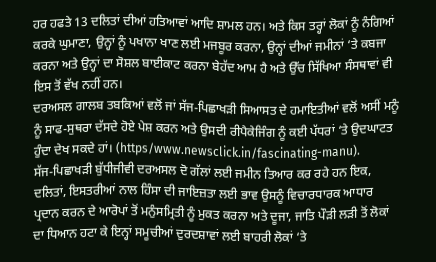ਹਰ ਹਫਤੇ 13 ਦਲਿਤਾਂ ਦੀਆਂ ਹਤਿਆਵਾਂ ਆਦਿ ਸ਼ਾਮਲ ਹਨ। ਅਤੇ ਕਿਸ ਤਰ੍ਹਾਂ ਲੋਕਾਂ ਨੂੰ ਨੰਗਿਆਂ ਕਰਕੇ ਘੁਮਾਣਾ, ਉਨ੍ਹਾਂ ਨੂੰ ਪਖਾਨਾ ਖਾਣ ਲਈ ਮਜਬੂਰ ਕਰਨਾ, ਉਨ੍ਹਾਂ ਦੀਆਂ ਜਮੀਨਾਂ ‘ਤੇ ਕਬਜਾ ਕਰਨਾ ਅਤੇ ਉਨ੍ਹਾਂ ਦਾ ਸੋਸ਼ਲ ਬਾਈਕਾਟ ਕਰਨਾ ਬੇਹੱਦ ਆਮ ਹੈ ਅਤੇ ਉੱਚ ਸਿੱਖਿਆ ਸੰਸਥਾਵਾਂ ਵੀ ਇਸ ਤੋਂ ਵੱਖ ਨਹੀਂ ਹਨ।
ਦਰਅਸਲ ਗਾਲਬ ਤਬਕਿਆਂ ਵਲੋਂ ਜਾਂ ਸੱਜ-ਪਿਛਾਖੜੀ ਸਿਆਸਤ ਦੇ ਹਮਾਇਤੀਆਂ ਵਲੋਂ ਅਸੀਂ ਮਨੂੰ ਨੂੰ ਸਾਫ-ਸੁਥਰਾ ਦੱਸਦੇ ਹੋਏ ਪੇਸ਼ ਕਰਨ ਅਤੇ ਉਸਦੀ ਰੀਪੈਕੇਜਿੰਗ ਨੂੰ ਕਈ ਪੱਧਰਾਂ ‘ਤੇ ਉਦਘਾਟਤ ਹੁੰਦਾ ਦੇਖ ਸਕਦੇ ਹਾਂ। (https/www.newsclick.in/fascinating-manu).
ਸੱਜ-ਪਿਛਾਖੜੀ ਬੁੱਧੀਜੀਵੀ ਦਰਅਸਲ ਦੋ ਗੱਲਾਂ ਲਈ ਜਮੀਨ ਤਿਆਰ ਕਰ ਰਹੇ ਹਨ ਇਕ, ਦਲਿਤਾਂ, ਇਸਤਰੀਆਂ ਨਾਲ ਹਿੰਸਾ ਦੀ ਜਾਇਜ਼ਤਾ ਲਈ ਭਾਵ ਉਸਨੂੰ ਵਿਚਾਰਧਾਰਕ ਆਧਾਰ ਪ੍ਰਦਾਨ ਕਰਨ ਦੇ ਆਰੋਪਾਂ ਤੋਂ ਮਨੁੰਸਮ੍ਰਿਤੀ ਨੂੰ ਮੁਕਤ ਕਰਨਾ ਅਤੇ ਦੂਜਾ, ਜਾਤਿ ਪੌੜੀ ਲੜੀ ਤੋਂ ਲੋਕਾਂ ਦਾ ਧਿਆਨ ਹਟਾ ਕੇ ਇਨ੍ਹਾਂ ਸਮੂਚੀਆਂ ਦੁਰਦਸ਼ਾਵਾਂ ਲਈ ਬਾਹਰੀ ਲੋਕਾਂ ‘ਤੇ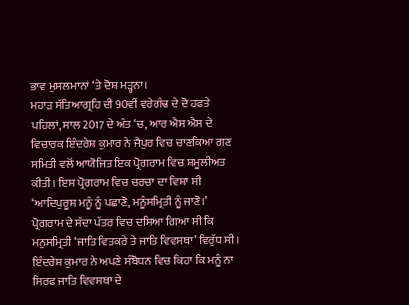ਭਾਵ ਮੁਸਲਮਾਨਾਂ ‘ਤੇ ਦੋਸ਼ ਮੜ੍ਹਨਾ।
ਮਹਾੜ ਸੱਤਿਆਗ੍ਰਹਿ ਦੀ 90ਵੀਂ ਵਰੇਗੰਢ ਦੇ ਦੋ ਹਫਤੇ ਪਹਿਲਾਂ, ਸਾਲ 2017 ਦੇ ਅੰਤ ‘ਚ, ਆਰ ਐਸ ਐਸ ਦੇ ਵਿਚਾਰਕ ਇੰਦਰੇਸ਼ ਕੁਮਾਰ ਨੇ ਜੈਪੁਰ ਵਿਚ ਚਾਣਕਿਆ ਗਣ ਸਮਿਤੀ ਵਲੋਂ ਆਯੋਜਿਤ ਇਕ ਪ੍ਰੋਗਰਾਮ ਵਿਚ ਸ਼ਮੂਲੀਅਤ ਕੀਤੀ। ਇਸ ਪ੍ਰੋਗਰਾਮ ਵਿਚ ਚਰਚਾ ਦਾ ਵਿਸ਼ਾ ਸੀ ‘ਆਦਿਪੁਰੂਸ਼ ਮਨੂੰ ਨੂੰ ਪਛਾਣੋ, ਮਨੂੰਸਮ੍ਰਿਤੀ ਨੂੰ ਜਾਣੋ।’
ਪ੍ਰੋਗਰਾਮ ਦੇ ਸੱਦਾ ਪੱਤਰ ਵਿਚ ਦਸਿਆ ਗਿਆ ਸੀ ਕਿ ਮਨੁਸਮ੍ਰਿਤੀ ‘ਜਾਤਿ ਵਿਤਕਰੇ ਤੇ ਜਾਤਿ ਵਿਵਸਥਾ’ ਵਿਰੁੱਧ ਸੀ। ਇੰਦਰੇਸ਼ ਕੁਮਾਰ ਨੇ ਅਪਣੇ ਸੰਬੋਧਨ ਵਿਚ ਕਿਹਾ ਕਿ ਮਨੂੰ ਨਾ ਸਿਰਫ ਜਾਤਿ ਵਿਵਸਥਾ ਦੇ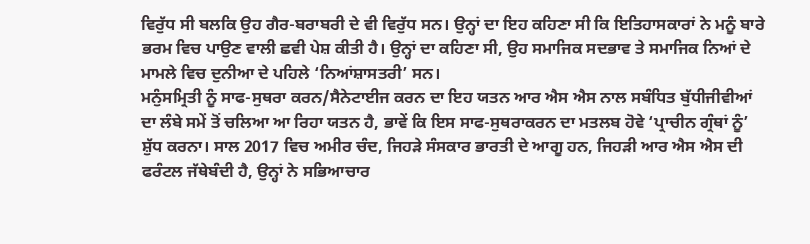ਵਿਰੁੱਧ ਸੀ ਬਲਕਿ ਉਹ ਗੈਰ-ਬਰਾਬਰੀ ਦੇ ਵੀ ਵਿਰੁੱਧ ਸਨ। ਉਨ੍ਹਾਂ ਦਾ ਇਹ ਕਹਿਣਾ ਸੀ ਕਿ ਇਤਿਹਾਸਕਾਰਾਂ ਨੇ ਮਨੂੰ ਬਾਰੇ ਭਰਮ ਵਿਚ ਪਾਉਣ ਵਾਲੀ ਛਵੀ ਪੇਸ਼ ਕੀਤੀ ਹੈ। ਉਨ੍ਹਾਂ ਦਾ ਕਹਿਣਾ ਸੀ, ਉਹ ਸਮਾਜਿਕ ਸਦਭਾਵ ਤੇ ਸਮਾਜਿਕ ਨਿਆਂ ਦੇ ਮਾਮਲੇ ਵਿਚ ਦੁਨੀਆ ਦੇ ਪਹਿਲੇ ‘ਨਿਆਂਸ਼ਾਸਤਰੀ’ ਸਨ।
ਮਨੁੰਸਮ੍ਰਿਤੀ ਨੂੰ ਸਾਫ-ਸੁਥਰਾ ਕਰਨ/ਸੈਨੇਟਾਈਜ ਕਰਨ ਦਾ ਇਹ ਯਤਨ ਆਰ ਐਸ ਐਸ ਨਾਲ ਸਬੰਧਿਤ ਬੁੱਧੀਜੀਵੀਆਂ ਦਾ ਲੰਬੇ ਸਮੇਂ ਤੋਂ ਚਲਿਆ ਆ ਰਿਹਾ ਯਤਨ ਹੈ, ਭਾਵੇਂ ਕਿ ਇਸ ਸਾਫ-ਸੁਥਰਾਕਰਨ ਦਾ ਮਤਲਬ ਹੋਵੇ ‘ਪ੍ਰਾਚੀਨ ਗ੍ਰੰਥਾਂ ਨੂੰ’ ਸ਼ੁੱਧ ਕਰਨਾ। ਸਾਲ 2017 ਵਿਚ ਅਮੀਰ ਚੰਦ, ਜਿਹੜੇ ਸੰਸਕਾਰ ਭਾਰਤੀ ਦੇ ਆਗੂ ਹਨ, ਜਿਹੜੀ ਆਰ ਐਸ ਐਸ ਦੀ ਫਰੰਟਲ ਜੱਥੇਬੰਦੀ ਹੈ, ਉਨ੍ਹਾਂ ਨੇ ਸਭਿਆਚਾਰ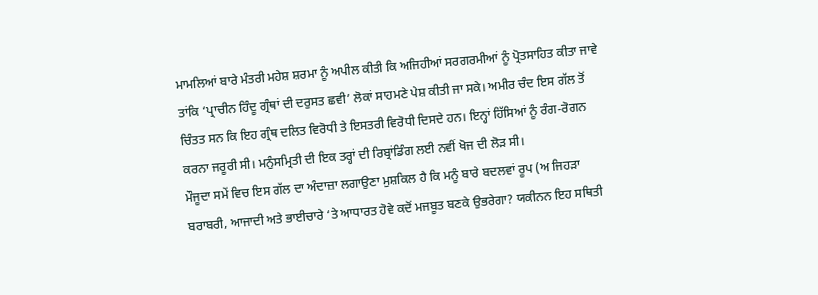ਮਾਮਲਿਆਂ ਬਾਰੇ ਮੰਤਰੀ ਮਹੇਸ਼ ਸ਼ਰਮਾ ਨੂੰ ਅਪੀਲ ਕੀਤੀ ਕਿ ਅਜਿਹੀਆਂ ਸਰਗਰਮੀਆਂ ਨੂੰ ਪ੍ਰੋਤਸਾਹਿਤ ਕੀਤਾ ਜਾਵੇ ਤਾਂਕਿ ‘ਪ੍ਰਾਚੀਨ ਹਿੰਦੂ ਗ੍ਰੰਥਾਂ ਦੀ ਦਰੁਸਤ ਛਵੀ’ ਲੋਕਾਂ ਸਾਹਮਣੇ ਪੇਸ਼ ਕੀਤੀ ਜਾ ਸਕੇ। ਅਮੀਰ ਚੰਦ ਇਸ ਗੱਲ ਤੋਂ ਚਿੰਤਤ ਸਨ ਕਿ ਇਹ ਗ੍ਰੰਥ ਦਲਿਤ ਵਿਰੋਧੀ ਤੇ ਇਸਤਰੀ ਵਿਰੋਧੀ ਦਿਸਦੇ ਹਨ। ਇਨ੍ਹਾਂ ਹਿੱਸਿਆਂ ਨੂੰ ਰੰਗ-ਰੋਗਨ ਕਰਨਾ ਜਰੂਰੀ ਸੀ। ਮਨੁੰਸਮ੍ਰਿਤੀ ਦੀ ਇਕ ਤਰ੍ਹਾਂ ਦੀ ਰਿਬ੍ਰਾਂਡਿੰਗ ਲਈ ਨਵੀਂ ਖੋਜ ਦੀ ਲੋੜ ਸੀ।
ਮੌਜੂਦਾ ਸਮੇਂ ਵਿਚ ਇਸ ਗੱਲ ਦਾ ਅੰਦਾਜ਼ਾ ਲਗਾਉਣਾ ਮੁਸ਼ਕਿਲ ਹੈ ਕਿ ਮਨੂੰ ਬਾਰੇ ਬਦਲਵਾਂ ਰੂਪ (ਅ ਜਿਹੜਾ ਬਰਾਬਰੀ, ਆਜਾਦੀ ਅਤੇ ਭਾਈਚਾਰੇ ‘ਤੇ ਆਧਾਰਤ ਹੋਵੇ ਕਦੋਂ ਮਜਬੂਤ ਬਣਕੇ ਉਭਰੇਗਾ? ਯਕੀਨਨ ਇਹ ਸਥਿਤੀ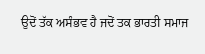ਉਦੋਂ ਤੱਕ ਅਸੰਭਵ ਹੈ ਜਦੋਂ ਤਕ ਭਾਰਤੀ ਸਮਾਜ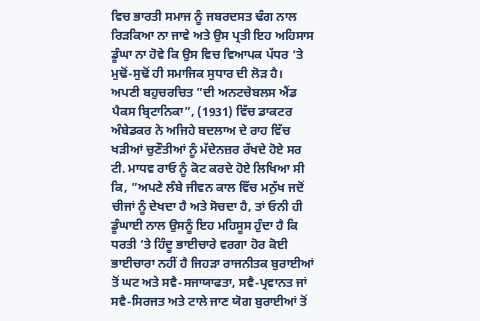ਵਿਚ ਭਾਰਤੀ ਸਮਾਜ ਨੂੰ ਜਬਰਦਸਤ ਢੰਗ ਨਾਲ ਰਿੜਕਿਆ ਨਾ ਜਾਵੇ ਅਤੇ ਉਸ ਪ੍ਰਤੀ ਇਹ ਅਹਿਸਾਸ ਡੂੰਘਾ ਨਾ ਹੋਵੇ ਕਿ ਉਸ ਵਿਚ ਵਿਆਪਕ ਪੱਧਰ ‘ਤੇ ਮੁਢੋਂ-ਸੁਢੋਂ ਹੀ ਸਮਾਜਿਕ ਸੁਧਾਰ ਦੀ ਲੋੜ ਹੈ।
ਅਪਣੀ ਬਹੁਚਰਚਿਤ ”ਦੀ ਅਨਟਚੇਬਲਸ ਐਂਡ ਪੈਕਸ ਬ੍ਰਿਟਾਨਿਕਾ”, (1931) ਵਿੱਚ ਡਾਕਟਰ ਅੰਬੇਡਕਰ ਨੇ ਅਜਿਹੇ ਬਦਲਾਅ ਦੇ ਰਾਹ ਵਿੱਚ ਖੜੀਆਂ ਚੁਣੌਤੀਆਂ ਨੂੰ ਮੱਦੇਨਜ਼ਰ ਰੱਖਦੇ ਹੋਏ ਸਰ ਟੀ. ਮਾਧਵ ਰਾਓ ਨੂੰ ਕੋਟ ਕਰਦੇ ਹੋਏ ਲਿਖਿਆ ਸੀ ਕਿ, ”ਅਪਣੇ ਲੰਬੇ ਜੀਵਨ ਕਾਲ ਵਿੱਚ ਮਨੁੱਖ ਜਦੋਂ ਚੀਜਾਂ ਨੂੰ ਦੇਖਦਾ ਹੈ ਅਤੇ ਸੋਚਦਾ ਹੈ, ਤਾਂ ਓਨੀ ਹੀ ਡੂੰਘਾਈ ਨਾਲ ਉਸਨੂੰ ਇਹ ਮਹਿਸੂਸ ਹੁੰਦਾ ਹੈ ਕਿ ਧਰਤੀ ‘ਤੇ ਹਿੰਦੂ ਭਾਈਚਾਰੇ ਵਰਗਾ ਹੋਰ ਕੋਈ ਭਾਈਚਾਰਾ ਨਹੀਂ ਹੈ ਜਿਹੜਾ ਰਾਜਨੀਤਕ ਬੁਰਾਈਆਂ ਤੋਂ ਘਟ ਅਤੇ ਸਵੈ-ਸਜਾਯਾਫਤਾ, ਸਵੈ-ਪ੍ਰਵਾਨਤ ਜਾਂ ਸਵੈ-ਸਿਰਜਤ ਅਤੇ ਟਾਲੇ ਜਾਣ ਯੋਗ ਬੁਰਾਈਆਂ ਤੋਂ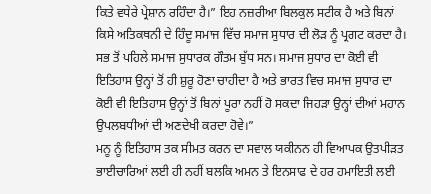ਕਿਤੇ ਵਧੇਰੇ ਪ੍ਰੇਸ਼ਾਨ ਰਹਿੰਦਾ ਹੈ।” ਇਹ ਨਜ਼ਰੀਆ ਬਿਲਕੁਲ ਸਟੀਕ ਹੈ ਅਤੇ ਬਿਨਾਂ ਕਿਸੇ ਅਤਿਕਥਨੀ ਦੇ ਹਿੰਦੂ ਸਮਾਜ ਵਿੱਚ ਸਮਾਜ ਸੁਧਾਰ ਦੀ ਲੋੜ ਨੂੰ ਪ੍ਰਗਟ ਕਰਦਾ ਹੈ। ਸਭ ਤੋਂ ਪਹਿਲੇ ਸਮਾਜ ਸੁਧਾਰਕ ਗੌਤਮ ਬੁੱਧ ਸਨ। ਸਮਾਜ ਸੁਧਾਰ ਦਾ ਕੋਈ ਵੀ ਇਤਿਹਾਸ ਉਨ੍ਹਾਂ ਤੋਂ ਹੀ ਸ਼ੁਰੂ ਹੋਣਾ ਚਾਹੀਦਾ ਹੈ ਅਤੇ ਭਾਰਤ ਵਿਚ ਸਮਾਜ ਸੁਧਾਰ ਦਾ ਕੋਈ ਵੀ ਇਤਿਹਾਸ ਉਨ੍ਹਾਂ ਤੋਂ ਬਿਨਾਂ ਪੂਰਾ ਨਹੀਂ ਹੋ ਸਕਦਾ ਜਿਹੜਾ ਉਨ੍ਹਾਂ ਦੀਆਂ ਮਹਾਨ ਉਪਲਬਧੀਆਂ ਦੀ ਅਣਦੇਖੀ ਕਰਦਾ ਹੋਵੇ।”
ਮਨੂ ਨੂੰ ਇਤਿਹਾਸ ਤਕ ਸੀਮਤ ਕਰਨ ਦਾ ਸਵਾਲ ਯਕੀਨਨ ਹੀ ਵਿਆਪਕ ਉਤਪੀੜਤ ਭਾਈਚਾਰਿਆਂ ਲਈ ਹੀ ਨਹੀਂ ਬਲਕਿ ਅਮਨ ਤੇ ਇਨਸਾਫ ਦੇ ਹਰ ਹਮਾਇਤੀ ਲਈ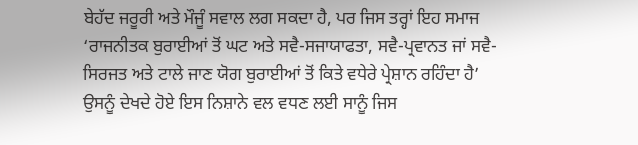ਬੇਹੱਦ ਜਰੂਰੀ ਅਤੇ ਮੌਜੂੰ ਸਵਾਲ ਲਗ ਸਕਦਾ ਹੈ, ਪਰ ਜਿਸ ਤਰ੍ਹਾਂ ਇਹ ਸਮਾਜ ‘ਰਾਜਨੀਤਕ ਬੁਰਾਈਆਂ ਤੋਂ ਘਟ ਅਤੇ ਸਵੈ-ਸਜਾਯਾਫਤਾ, ਸਵੈ-ਪ੍ਰਵਾਨਤ ਜਾਂ ਸਵੈ-ਸਿਰਜਤ ਅਤੇ ਟਾਲੇ ਜਾਣ ਯੋਗ ਬੁਰਾਈਆਂ ਤੋਂ ਕਿਤੇ ਵਧੇਰੇ ਪ੍ਰੇਸ਼ਾਨ ਰਹਿੰਦਾ ਹੈ’ ਉਸਨੂੰ ਦੇਖਦੇ ਹੋਏ ਇਸ ਨਿਸ਼ਾਨੇ ਵਲ ਵਧਣ ਲਈ ਸਾਨੂੰ ਜਿਸ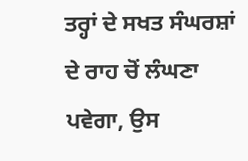ਤਰ੍ਹਾਂ ਦੇ ਸਖਤ ਸੰਘਰਸ਼ਾਂ ਦੇ ਰਾਹ ਚੋਂ ਲੰਘਣਾ ਪਵੇਗਾ, ਉਸ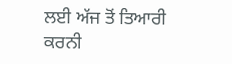ਲਈ ਅੱਜ ਤੋਂ ਤਿਆਰੀ ਕਰਨੀ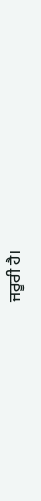ਜਰੂਰੀ ਹੈ।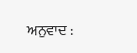ਅਨੁਵਾਦ :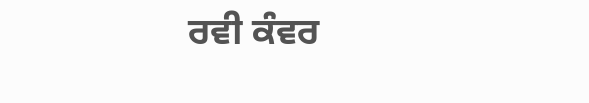ਰਵੀ ਕੰਵਰ